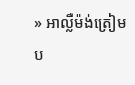» អាល្លឺម៉ង់ត្រៀមប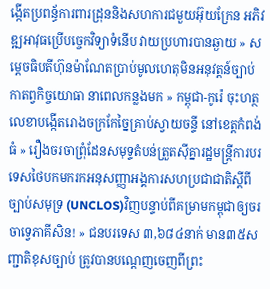ង្កើតប្រពន្ធ័ការពារដ្រុននិងសហការជមួយអ៊ុយក្រែន អភិវឌ្ឍអាវុធប្រើបច្ចេកវិទ្យាទំនើប វាយប្រហារបានឆ្ងាយ » សម្តេចធិបតីហ៊ុនម៉ាណែតប្រាប់មូលហេតុមិនអនុវត្តន៍ច្បាប់កាតព្វកិច្ចយោធា នាពេលកន្លងមក » កម្ពុជា-កូរ៉េ ចុះហត្ថលេខាបង្កើតរោងចក្រកែច្នៃគ្រាប់ស្វាយចន្ទី នៅខេត្តកំពង់ធំ » រឿងចរចាព្រុំដែនសមុទ្ទតំបន់ត្រួតស៊ីគ្នារដ្ឋមន្ត្រីការបរទេសថៃបកមករកអនុសញ្ញាអង្គការសហប្រជាជាតិស្តីពីច្បាប់សមុទ្រ (UNCLOS)វិញបន្ទាប់ពីគម្រាមកម្ពុជាឲ្យចរចាទ្វេភាគីសិន! » ជនបរទេស ៣,៦៨៤នាក់ មាន៣៥សញ្ជាតិខុសច្បាប់ ត្រូវបានបណ្ដេញចេញពីព្រះ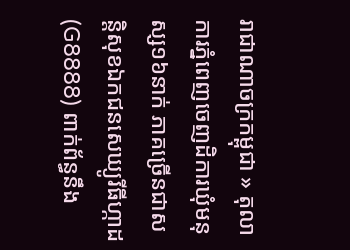រាជាណាចក្រកម្ពុជា » តុលាការភ្នំពេញចេញដិការឃុំមនុស្ស១៦នាក់ ភាគច្រើនជាសន្តិសុខឯកជនសេឃ្យូរីធីហ្កាដ(G8888) ពាក់ព័ន្ធនឹង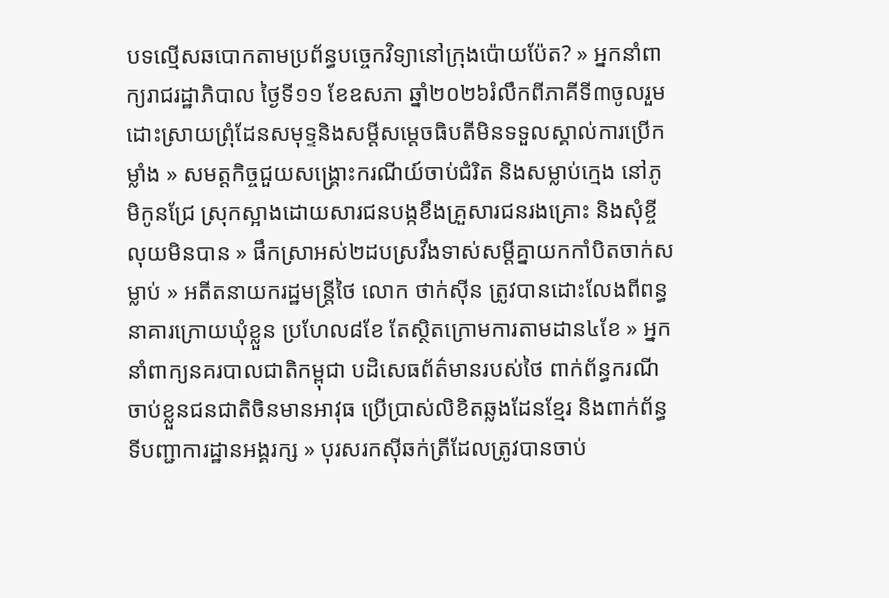បទល្មើសឆបោកតាមប្រព័ន្ធបច្ចេកវិទ្យានៅក្រុងប៉ោយប៉ែត? » អ្នកនាំពាក្យរាជរដ្ឋាភិបាល ថ្ងៃទី១១ ខែឧសភា ឆ្នាំ២០២៦រំលឹកពីភាគីទី៣ចូលរួមដោះស្រាយព្រុំដែនសមុទ្ទនិងសម្តីសម្តេចធិបតីមិនទទួលស្គាល់ការប្រើកម្លាំង » សមត្តកិច្ចជួយសង្គ្រោះករណីយ៍ចាប់ជំរិត និងសម្លាប់ក្មេង នៅភូមិកូនជ្រែ ស្រុកស្អាងដោយសារជនបង្កខឹងគ្រួសារជនរងគ្រោះ និងសុំខ្ចីលុយមិនបាន » ផឹកស្រាអស់២ដបស្រវឹងទាស់សម្តីគ្នាយកកាំបិតចាក់សម្លាប់ » អតីតនាយករដ្ឋមន្ត្រីថៃ លោក ថាក់ស៊ីន ត្រូវបានដោះលែងពីពន្ធនាគារក្រោយឃុំខ្លួន ប្រហែល៨ខែ តែស្ថិតក្រោមការតាមដាន៤ខែ » អ្នកនាំពាក្យនគរបាលជាតិកម្ពុជា បដិសេធព័ត៌មានរបស់ថៃ ពាក់ព័ន្ធករណីចាប់ខ្លួនជនជាតិចិនមានអាវុធ ប្រើប្រាស់លិខិតឆ្លងដែនខ្មែរ និងពាក់ព័ន្ធទីបញ្ជាការដ្ឋានអង្គរក្ស » បុរសរកស៊ីឆក់ត្រីដែលត្រូវបានចាប់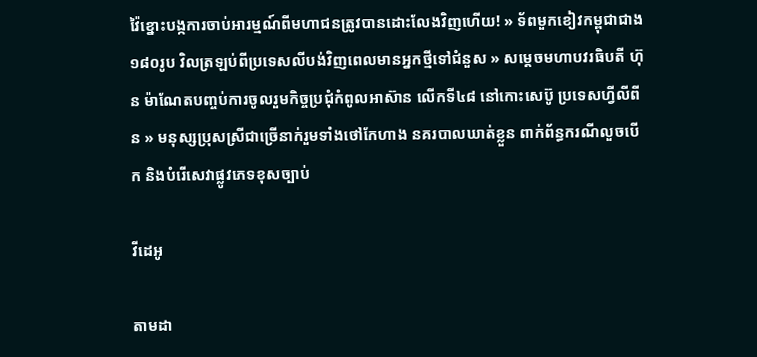វ៉ៃខ្នោះបង្កការចាប់អារម្មណ៍ពីមហាជនត្រូវបានដោះលែងវិញហើយ! » ទ័ពមួកខៀវកម្ពុជាជាង ១៨០រូប វិលត្រឡប់ពីប្រទេសលីបង់វិញពេលមានអ្នកថ្មីទៅជំនួស » សម្តេចមហាបវរធិបតី ហ៊ុន ម៉ាណែតបញ្ចប់ការចូលរួមកិច្ចប្រជុំកំពូលអាស៊ាន លើកទី៤៨ នៅកោះសេប៊ូ ប្រទេសហ្វីលីពីន » មនុស្សប្រុសស្រីជាច្រើនាក់រួមទាំងថៅកែហាង នគរបាលឃាត់ខ្លួន ពាក់ព័ន្ធករណីលួចបើក និងបំរើសេវាផ្លូវភេទខុសច្បាប់

វីដេអូ

តាមដា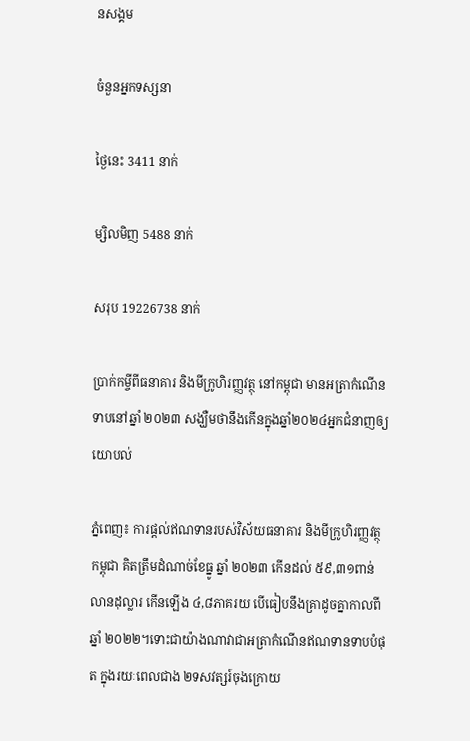នសង្គម

ចំនួនអ្នកទស្សនា

ថ្ងៃនេះ 3411 នាក់

ម្សិលមិញ 5488 នាក់

សរុប 19226738 នាក់

ប្រាក់កម្ចីពីធនាគារ និងមីក្រូហិរញ្ញវត្ថុ នៅកម្ពុជា មានអត្រាកំណើនទាបនៅឆ្នាំ ២០២៣ សង្ឃឺមថានឹងកើនក្នុងឆ្នាំ២០២៤អ្នកជំនាញឲ្យយោបល់

ភ្នំពេញ៖ ការផ្តល់ឥណទានរបស់វិស័យធនាគារ និងមីក្រូហិរញ្ញវត្ថុកម្ពុជា គិតត្រឹមដំណាច់ខែធ្នូ ឆ្នាំ ២០២៣ កើនដល់ ៥៩,៣១ពាន់លានដុល្លារ កើនឡើង ៤,៨ភាគរយ បើធៀបនឹងគ្រាដូចគ្នាកាលពីឆ្នាំ ២០២២។ទោះជាយ៉ាងណាវាជាអត្រាកំណើនឥណទានទាបបំផុត ក្នុងរយៈពេលជាង ២ទសវត្សរ៍ចុងក្រោយ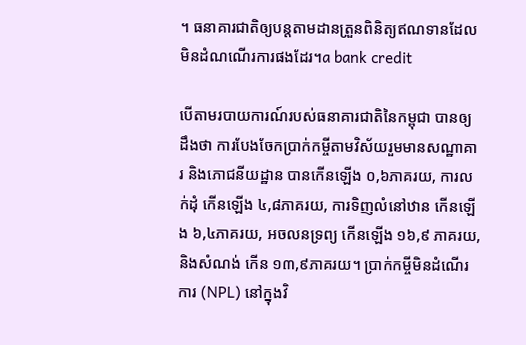។ ធនាគារជាតិឲ្យបន្តតាមដានត្រួនពិនិត្យឥណទានដែលមិនដំណណើរការផងដែរ។a bank credit

បើតាមរបាយការណ៍របស់ធនាគារជាតិនៃកម្ពុជា បានឲ្យដឹងថា ការបែងចែកប្រាក់កម្ចីតាមវិស័យរួមមានសណ្ឋាគារ និងភោជនីយដ្ឋាន បានកើនឡើង ០,៦ភាគរយ, ការលក់ដុំ កើនឡើង ៤,៨ភាគរយ, ការទិញលំនៅឋាន កើនឡើង ៦,៤ភាគរយ, អចលនទ្រព្យ កើនឡើង ១៦,៩ ភាគរយ, និងសំណង់ កើន ១៣,៩ភាគរយ។ ប្រាក់កម្ចីមិនដំណើរការ (NPL) នៅក្នុងវិ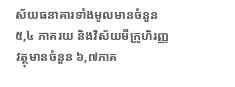ស័យធនាគារទាំងមូលមានចំនួន ៥,៤ ភាគរយ និងវិស័យមីក្រូហិរញ្ញវត្ថុមានចំនួន ៦,៧ភាគ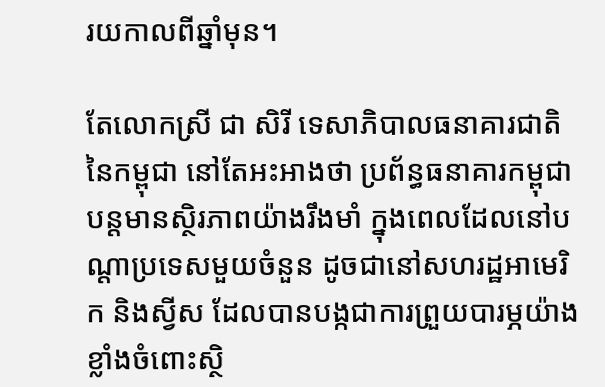រយកាលពីឆ្នាំមុន។

តែលោកស្រី ជា សិរី ទេសាភិបាលធនាគារជាតិនៃកម្ពុជា នៅតែអះអាងថា ប្រព័ន្ធធនាគារកម្ពុជា បន្តមានស្ថិរភាពយ៉ាងរឹងមាំ ក្នុងពេលដែលនៅបណ្តាប្រទេសមួយចំនួន ដូចជានៅសហរដ្ឋអាមេរិក និងស្វីស ដែលបានបង្កជាការព្រួយបារម្ភយ៉ាងខ្លាំងចំពោះស្ថិ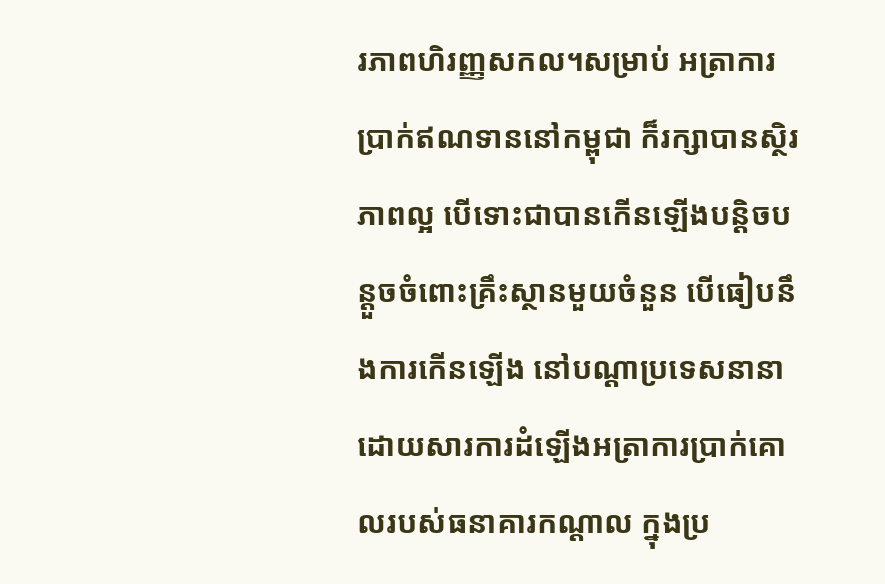រភាពហិរញ្ញសកល។សម្រាប់ អត្រាការប្រាក់ឥណទាននៅកម្ពុជា ក៏រក្សាបានស្ថិរភាពល្អ បើទោះជាបានកើនឡើងបន្តិចបន្តួចចំពោះគ្រឹះស្ថានមួយចំនួន បើធៀបនឹងការកើនឡើង នៅបណ្តាប្រទេសនានា ដោយសារការដំឡើងអត្រាការប្រាក់គោលរបស់ធនាគារកណ្តាល ក្នុងប្រ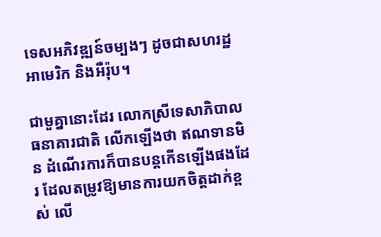ទេសអភិវឌ្ឍន៍ចម្បងៗ ដូចជាសហរដ្ឋអាមេរិក និងអឺរ៉ុប។

ជាមួគ្នានោះដែរ លោកស្រីទេសាភិបាលធនាគារជាតិ លើកឡើងថា ឥណទានមិន ដំណើរការក៏បានបន្តកើនឡើងផងដែរ ដែលតម្រូវឱ្យមានការយកចិត្តដាក់ខ្ពស់ លើ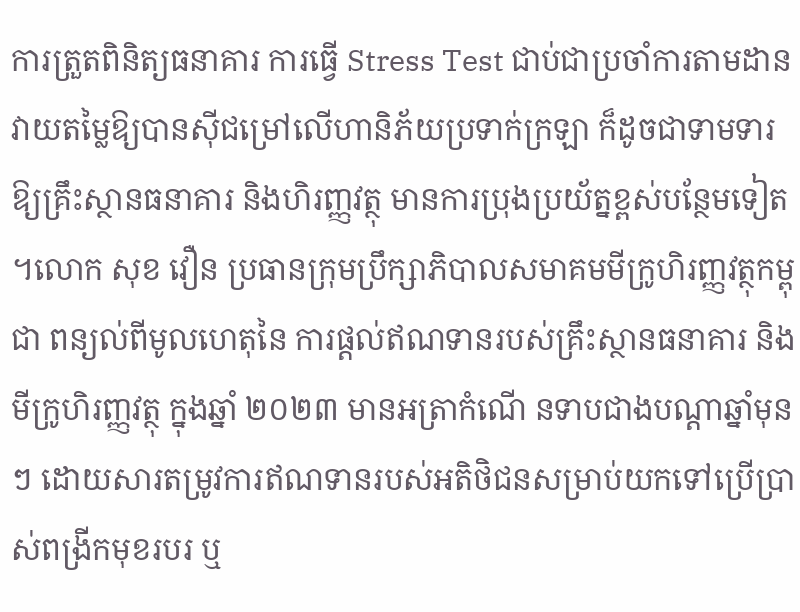ការត្រួតពិនិត្យធនាគារ ការធ្វើ Stress Test ជាប់ជាប្រចាំការតាមដានវាយតម្លៃឱ្យបានស៊ីជម្រៅលើហានិភ័យប្រទាក់ក្រឡា ក៏ដូចជាទាមទារឱ្យគ្រឹះស្ថានធនាគារ និងហិរញ្ញវត្ថុ មានការប្រុងប្រយ័ត្នខ្ពស់បន្ថែមទៀត។លោក សុខ វឿន ប្រធានក្រុមប្រឹក្សាភិបាលសមាគមមីក្រូហិរញ្ញវត្ថុកម្ពុជា ពន្យល់ពីមូលហេតុនៃ ការផ្តល់ឥណទានរបស់គ្រឹះស្ថានធនាគារ និងមីក្រូហិរញ្ញវត្ថុ ក្នុងឆ្នាំ ២០២៣ មានអត្រាកំណើ នទាបជាងបណ្តាឆ្នាំមុនៗ ដោយសារតម្រូវការឥណទានរបស់អតិថិជនសម្រាប់យកទៅប្រើប្រាស់ពង្រីកមុខរបរ ឬ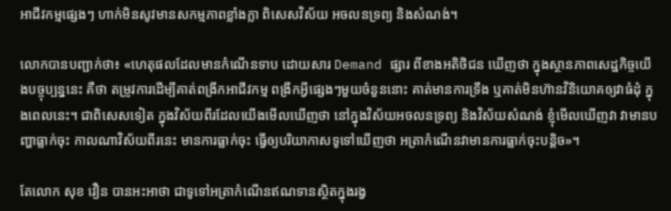អាជីវកម្មផ្សេងៗ ហាក់មិនសូវមានសកម្មភាពខ្លាំងក្លា ពិសេសវិស័យ អចលនទ្រព្យ និងសំណង់។

លោកបានបញ្ជាក់ថា៖ «ហេតុផលដែលមានកំណើនទាប ដោយសារ Demand ផ្សារ ពីខាងអតិថិជន ឃើញថា ក្នុងស្ថានភាពសេដ្ឋកិច្ចយើងបច្ចុប្បន្ននេះ គឺថា តម្រូវការដើម្បីគាត់ពង្រីកអាជីវកម្ម ពង្រីកអ្វីផ្សេងៗមួយចំនួននោះ គាត់មានការទ្រឹង ឬគាត់មិនហ៊ានវិនិយោគឲ្យវាធំដុំ ក្នុងពេលនេះ។ ជាពិសេសទៀត ក្នុងវិស័យពីរដែលយើងមើលឃើញថា នៅក្នុងវិស័យអចលនទ្រព្យ និងវិស័យសំណង់ ខ្ញុំមើលឃើញវា វាមានបញ្ហាធ្លាក់ចុះ កាលណាវិស័យពីរនេះ មានការធ្លាក់ចុះ ធ្វើឲ្យបរិយាកាសទូទៅឃើញថា អត្រាកំណើនវាមានការធ្លាក់ចុះបន្តិច»។

តែលោក សុខ វឿន បានអះអាថា ជាទូទៅអត្រាកំណើនឥណទានស្ថិតក្នុងរង្វ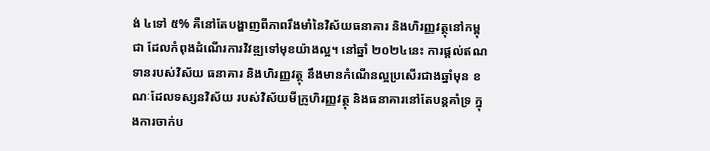ង់ ៤ទៅ ៥% គឺនៅតែបង្ហាញពីភាពរឹងមាំនៃវិស័យធនាគារ និងហិរញ្ញវត្ថុនៅកម្ពុជា ដែលកំពុងដំណើរការវិវឌ្ឍទៅមុខយ៉ាងល្អ។ នៅឆ្នាំ ២០២៤នេះ ការផ្តល់ឥណទានរបស់វិស័យ ធនាគារ និងហិរញ្ញវត្ថុ នឹងមានកំណើនល្អប្រសើរជាងឆ្នាំមុន ខណៈដែលទស្សនវិស័យ របស់វិស័យមីក្រូហិរញ្ញវត្ថុ និងធនាគារនៅតែបន្តគាំទ្រ ក្នុងការចាក់ប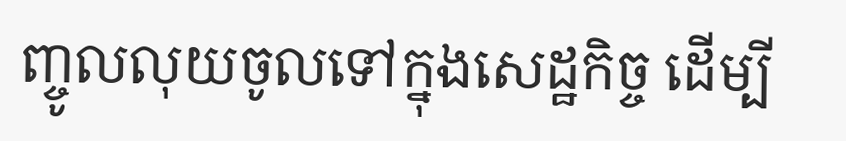ញ្ចូលលុយចូលទៅក្នុងសេដ្ឋកិច្ច ដើម្បី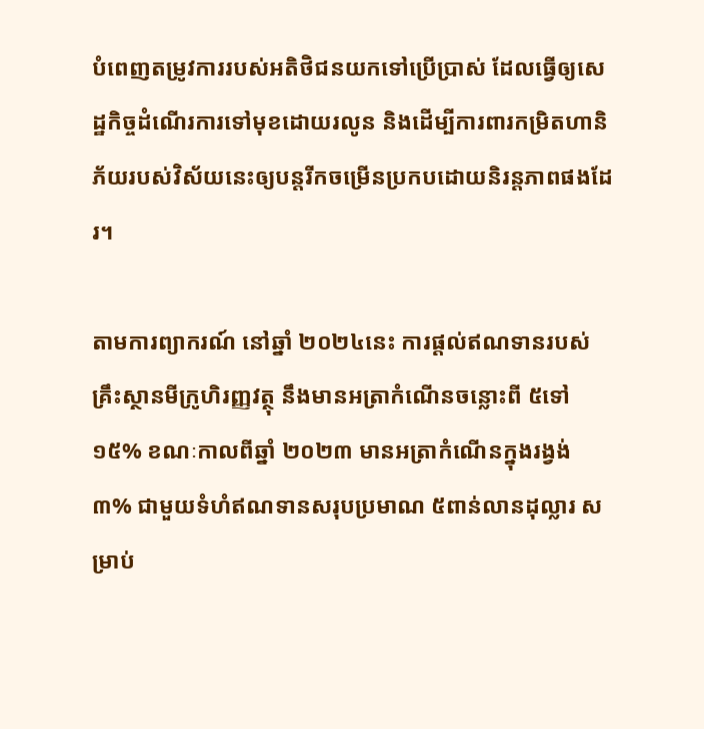បំពេញតម្រូវការរបស់អតិថិជនយកទៅប្រើប្រាស់ ដែលធ្វើឲ្យសេដ្ឋកិច្ចដំណើរការទៅមុខដោយរលូន និងដើម្បីការពារកម្រិតហានិភ័យរបស់វិស័យនេះឲ្យបន្តរីកចម្រើនប្រកបដោយនិរន្តភាពផងដែរ។

តាមការព្យាករណ៍ នៅឆ្នាំ ២០២៤នេះ ការផ្តល់ឥណទានរបស់គ្រឹះស្ថានមីក្រូហិរញ្ញវត្ថុ នឹងមានអត្រាកំណើនចន្លោះពី ៥ទៅ ១៥% ខណៈកាលពីឆ្នាំ ២០២៣ មានអត្រាកំណើនក្នុងរង្វង់ ៣% ជាមួយទំហំឥណទានសរុបប្រមាណ ៥ពាន់លានដុល្លារ សម្រាប់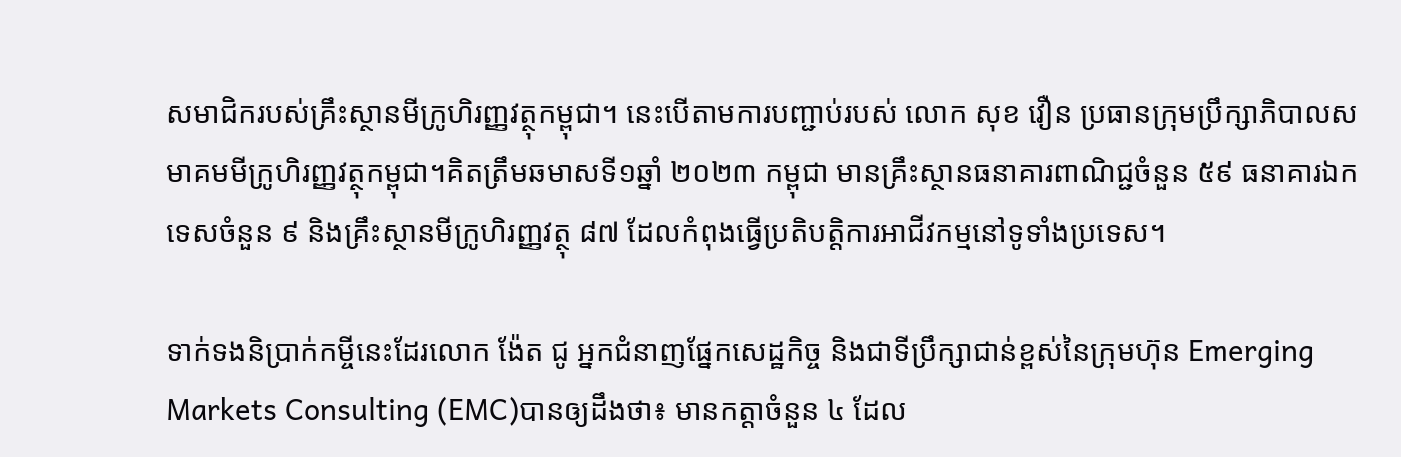សមាជិករបស់គ្រឹះស្ថានមីក្រូហិរញ្ញវត្ថុកម្ពុជា។ នេះបើតាមការបញ្ជាប់របស់ លោក សុខ វឿន ប្រធានក្រុមប្រឹក្សាភិបាលសមាគមមីក្រូហិរញ្ញវត្ថុកម្ពុជា។គិតត្រឹមឆមាសទី១ឆ្នាំ ២០២៣ កម្ពុជា មានគ្រឹះស្ថានធនាគារពាណិជ្ជចំនួន ៥៩ ធនាគារឯកទេសចំនួន ៩ និងគ្រឹះស្ថានមីក្រូហិរញ្ញវត្ថុ ៨៧ ដែលកំពុងធ្វើប្រតិបត្តិការអាជីវកម្មនៅទូទាំងប្រទេស។

ទាក់ទងនិប្រាក់កម្ចីនេះដែរលោក ង៉ែត ជូ អ្នកជំនាញផ្នែកសេដ្ឋកិច្ច និងជាទីប្រឹក្សាជាន់ខ្ពស់នៃក្រុមហ៊ុន Emerging Markets Consulting (EMC)បានឲ្យដឹងថា៖ មានកត្តាចំនួន ៤ ដែល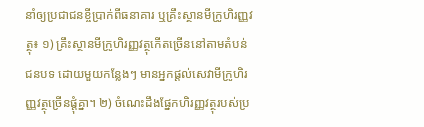នាំឲ្យប្រជាជនខ្ចីប្រាក់ពីធនាគារ ឬគ្រឹះស្ថានមីក្រូហិរញ្ញវត្ថុ៖ ១) គ្រឹះស្ថានមីក្រូហិរញ្ញវត្ថុកើតច្រើននៅតាមតំបន់ជនបទ ដោយមួយកន្លែងៗ មានអ្នកផ្ដល់សេវាមីក្រូហិរញ្ញវត្ថុច្រើនផ្ដុំគ្នា។ ២) ចំណេះដឹងផ្នែកហិរញ្ញវត្ថុរបស់ប្រ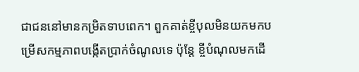ជាជននៅមានកម្រិតទាបពេក។ ពួកគាត់ខ្ចីបុលមិនយកមកបម្រើសកម្មភាពបង្កើតប្រាក់ចំណូលទេ ប៉ុន្តែ ខ្ចីបំណុលមកដើ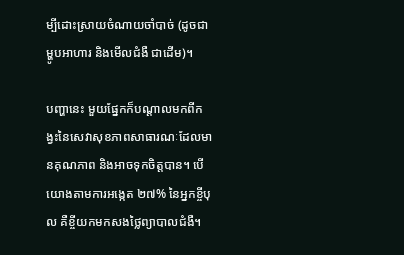ម្បីដោះស្រាយចំណាយចាំបាច់ (ដូចជា ម្ហូបអាហារ និងមើលជំងឺ ជាដើម)។

បញ្ហានេះ មួយផ្នែកក៏បណ្ដាលមកពីកង្វះនៃសេវាសុខភាពសាធារណៈដែលមានគុណភាព និងអាចទុកចិត្តបាន។ បើយោងតាមការអង្កេត ២៧% នៃអ្នកខ្ចីបុល គឺខ្ចីយកមកសងថ្លៃព្យាបាលជំងឺ។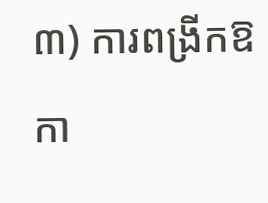៣) ការពង្រីកឱកា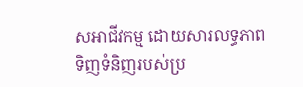សអាជីវកម្ម ដោយសារលទ្ធភាពទិញទំនិញរបស់ប្រ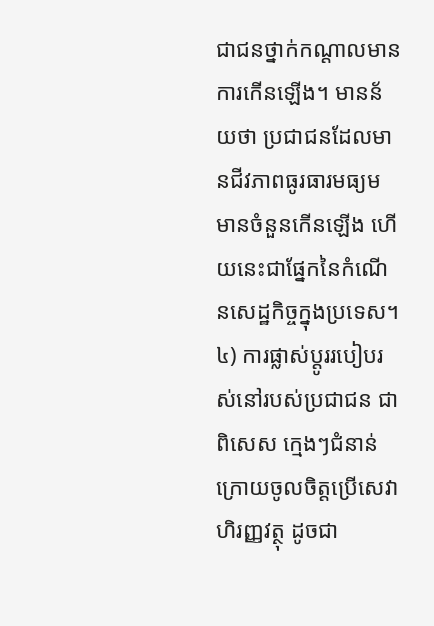ជាជនថ្នាក់កណ្ដាលមានការកើនឡើង។ មានន័យថា ប្រជាជនដែលមានជីវភាពធូរធារមធ្យម មានចំនួនកើនឡើង ហើយនេះជាផ្នែកនៃកំណើនសេដ្ឋកិច្ចក្នុងប្រទេស។ ៤) ការផ្លាស់ប្ដូររបៀបរស់នៅរបស់ប្រជាជន ជាពិសេស ក្មេងៗជំនាន់ក្រោយចូលចិត្តប្រើសេវាហិរញ្ញវត្ថុ ដូចជា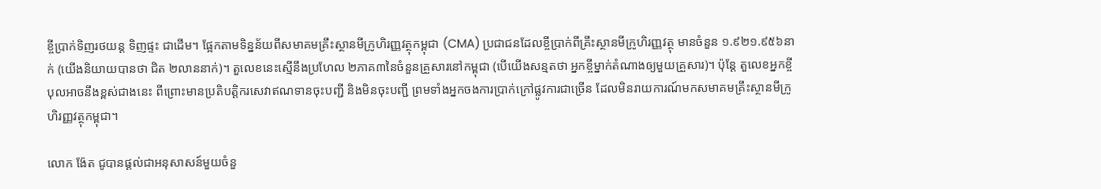ខ្ចីប្រាក់ទិញរថយន្ត ទិញផ្ទះ ជាដើម។ ផ្អែកតាមទិន្នន័យពីសមាគមគ្រឹះស្ថានមីក្រូហិរញ្ញវត្ថុកម្ពុជា (CMA) ប្រជាជនដែលខ្ចីប្រាក់ពីគ្រឹះស្ថានមីក្រូហិរញ្ញវត្ថុ មានចំនួន ១.៩២១.៩៥៦នាក់ (យើងនិយាយបានថា ជិត ២លាននាក់)។ តួលេខនេះស្មើនឹងប្រហែល ២ភាគ៣នៃចំនួនគ្រួសារនៅកម្ពុជា (បើយើងសន្មតថា អ្នកខ្ចីម្នាក់តំណាងឲ្យមួយគ្រួសារ)។ ប៉ុន្តែ តួលេខអ្នកខ្ចីបុលអាចនឹងខ្ពស់ជាងនេះ ពីព្រោះមានប្រតិបត្តិករសេវាឥណទានចុះបញ្ជី និងមិនចុះបញ្ជី ព្រមទាំងអ្នកចងការប្រាក់ក្រៅផ្លូវការជាច្រើន ដែលមិនរាយការណ៍មកសមាគមគ្រឹះស្ថានមីក្រូហិរញ្ញវត្ថុកម្ពុជា។

លោក ង៉ែត ជូបានផ្តល់ជាអនុសាសន៍មួយចំនួ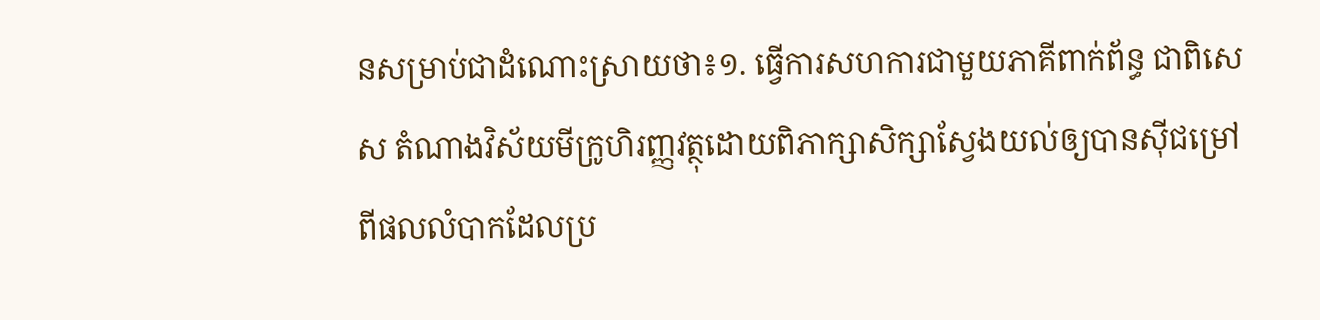នសម្រាប់ជាដំណោះស្រាយថា៖១. ធ្វើការសហការជាមួយភាគីពាក់ព័ន្ធ ជាពិសេស តំណាងវិស័យមីក្រូហិរញ្ញវត្ថុដោយពិភាក្សាសិក្សាស្វែងយល់ឲ្យបានស៊ីជម្រៅពីផលលំបាកដែលប្រ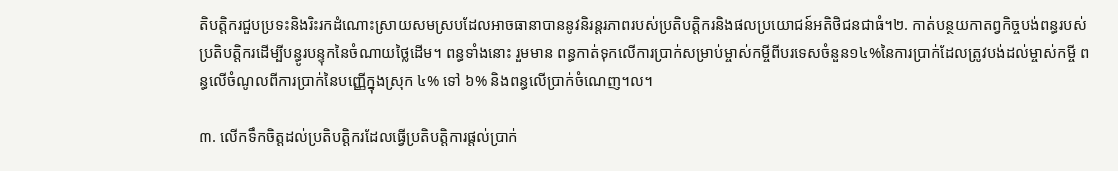តិបត្តិករជួបប្រទះនិងរិះរកដំណោះស្រាយសមស្របដែលអាចធានាបាននូវនិរន្តរភាពរបស់ប្រតិបត្តិករនិងផលប្រយោជន៍អតិថិជនជាធំ។២. កាត់បន្ថយកាតព្វកិច្ចបង់ពន្ធរបស់ប្រតិបត្តិករដើម្បីបន្ធូរបន្ទុកនៃចំណាយថ្លៃដើម។ ពន្ធទាំងនោះ រួមមាន ពន្ធកាត់ទុកលើការប្រាក់សម្រាប់ម្ចាស់កម្ចីពីបរទេសចំនួន១៤%នៃការប្រាក់ដែលត្រូវបង់ដល់ម្ចាស់កម្ចី ពន្ធលើចំណូលពីការប្រាក់នៃបញ្ញើក្នុងស្រុក ៤% ទៅ ៦% និងពន្ធលើប្រាក់ចំណេញ។ល។

៣. លើកទឹកចិត្តដល់ប្រតិបត្តិករដែលធ្វើប្រតិបត្តិការផ្តល់ប្រាក់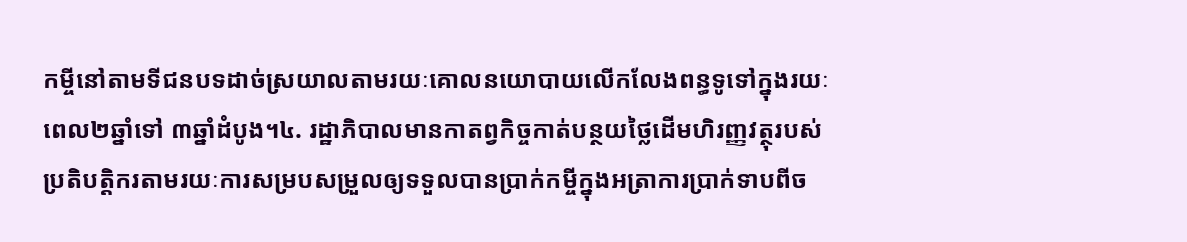កម្ចីនៅតាមទីជនបទដាច់ស្រយាលតាមរយៈគោលនយោបាយលើកលែងពន្ធទូទៅក្នុងរយៈពេល២ឆ្នាំទៅ ៣ឆ្នាំដំបូង។៤. រដ្ឋាភិបាលមានកាតព្វកិច្ចកាត់បន្ថយថ្លៃដើមហិរញ្ញវត្ថុរបស់ប្រតិបត្តិករតាមរយៈការសម្របសម្រួលឲ្យទទួលបានប្រាក់កម្ចីក្នុងអត្រាការប្រាក់ទាបពីច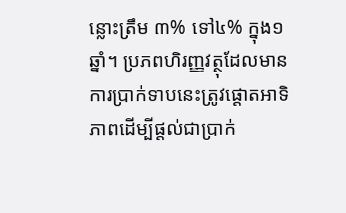ន្លោះត្រឹម ៣% ទៅ៤% ក្នុង១ឆ្នាំ។ ប្រភពហិរញ្ញវត្ថុដែលមានការប្រាក់ទាបនេះត្រូវផ្តោតអាទិភាពដើម្បីផ្តល់ជាប្រាក់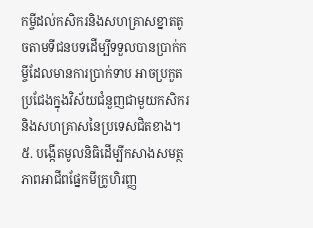កម្ចីដល់កសិករនិងសហគ្រាសខ្នាតតូចតាមទីជនបទដើម្បីទទួលបានប្រាក់កម្ចីដែលមានការប្រាក់ទាប អាចប្រកួតប្រជែងក្នុងវិស័យជំនួញជាមួយកសិករនិងសហគ្រាសនៃប្រទេសជិតខាង។៥. បង្កើតមូលនិធិដើម្បីកសាងសមត្ថភាពអាជីពផ្នែកមីក្រូហិរញ្ញ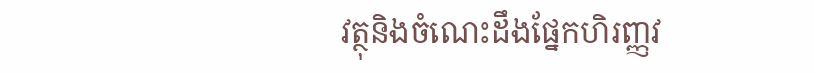វត្ថុនិងចំណេះដឹងផ្នែកហិរញ្ញវ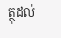ត្ថុដល់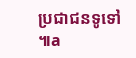ប្រជាជនទូទៅ៕a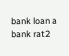bank loan a bank rat2